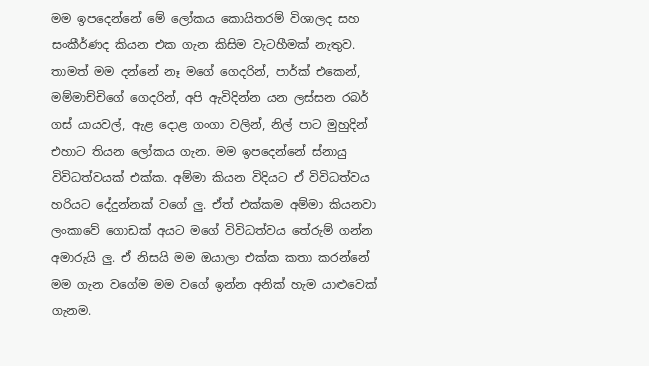මම ඉපදෙන්නේ මේ ලෝකය කොයිතරම් විශාලද සහ සංකීර්ණද කියන එක ගැන කිසිම වැටහීමක් නැතුව. තාමත් මම දන්නේ නෑ මගේ ගෙදරින්, පාර්ක් එකෙන්, මම්මාච්චිගේ ගෙදරින්, අපි ඇවිදින්න යන ලස්සන රබර් ගස් යායවල්, ඇළ දොළ ගංගා වලින්, නිල් පාට මුහුදින් එහාට තියන ලෝකය ගැන. මම ඉපදෙන්නේ ස්නායු විවිධත්වයක් එක්ක. අම්මා කියන විදියට ඒ විවිධත්වය හරියට දේදුන්නක් වගේ ලු. ඒත් එක්කම අම්මා කියනවා ලංකාවේ ගොඩක් අයට මගේ විවිධත්වය තේරුම් ගන්න අමාරුයි ලු. ඒ නිසයි මම ඔයාලා එක්ක කතා කරන්නේ මම ගැන වගේම මම වගේ ඉන්න අනික් හැම යාළුවෙක් ගැනම.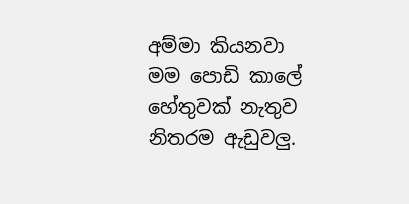අම්මා කියනවා මම පොඩි කාලේ හේතුවක් නැතුව නිතරම ඇඩුවලු.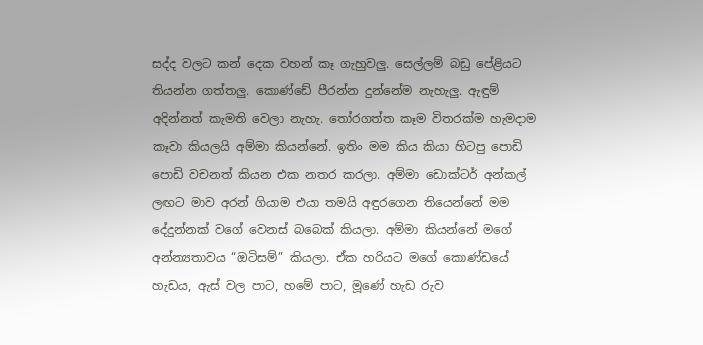සද්ද වලට කන් දෙක වහන් කෑ ගැහුවලු. සෙල්ලම් බඩු පේළියට තියන්න ගත්තලු. කොණ්ඩේ පීරන්න දුන්නේම නැහැලු. ඇඳුම් අදින්නත් කැමති වෙලා නැහැ. තෝරගත්ත කෑම විතරක්ම හැමදාම කෑවා කියලයි අම්මා කියන්නේ. ඉතිං මම කිය කියා හිටපු පොඩි පොඩි වචනත් කියන එක නතර කරලා. අම්මා ඩොක්ටර් අන්කල් ලඟට මාව අරන් ගියාම එයා තමයි අඳුරගෙන තියෙන්නේ මම දේදුන්නක් වගේ වෙනස් බබෙක් කියලා. අම්මා කියන්නේ මගේ අන්න්‍යතාවය “ඔටිසම්” කියලා. ඒක හරියට මගේ කොණ්ඩයේ හැඩය, ඇස් වල පාට, හමේ පාට, මූණේ හැඩ රුව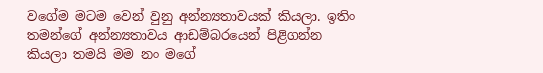වගේම මටම වෙන් වුනු අන්න්‍යතාවයක් කියලා. ඉතිං තමන්ගේ අන්න්‍යතාවය ආඩම්බරයෙන් පිළිගන්න කියලා තමයි මම නං මගේ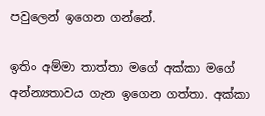පවුලෙන් ඉගෙන ගන්නේ.

ඉතිං අම්මා තාත්තා මගේ අක්කා මගේ අන්න්‍යතාවය ගැන ඉගෙන ගත්තා. අක්කා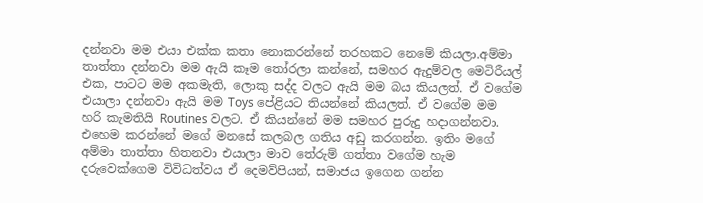දන්නවා මම එයා එක්ක කතා නොකරන්නේ තරහකට නෙමේ කියලා.අම්මා තාත්තා දන්නවා මම ඇයි කෑම තෝරලා කන්නේ, සමහර ඇදුම්වල මෙටිරීයල් එක, පාටට මම අකමැති, ලොකු සද්ද වලට ඇයි මම බය කියලත්. ඒ වගේම එයාලා දන්නවා ඇයි මම Toys පේළියට තියන්නේ කියලත්. ඒ වගේම මම හරි කැමතියි Routines වලට. ඒ කියන්නේ මම සමහර පුරුදු හදාගන්නවා. එහෙම කරන්නේ මගේ මනසේ කලබල ගතිය අඩු කරගන්න. ඉතිං මගේ අම්මා තාත්තා හිතනවා එයාලා මාව තේරුම් ගත්තා වගේම හැම දරුවෙක්ගෙම විවිධත්වය ඒ දෙමව්පියන්, සමාජය ඉගෙන ගන්න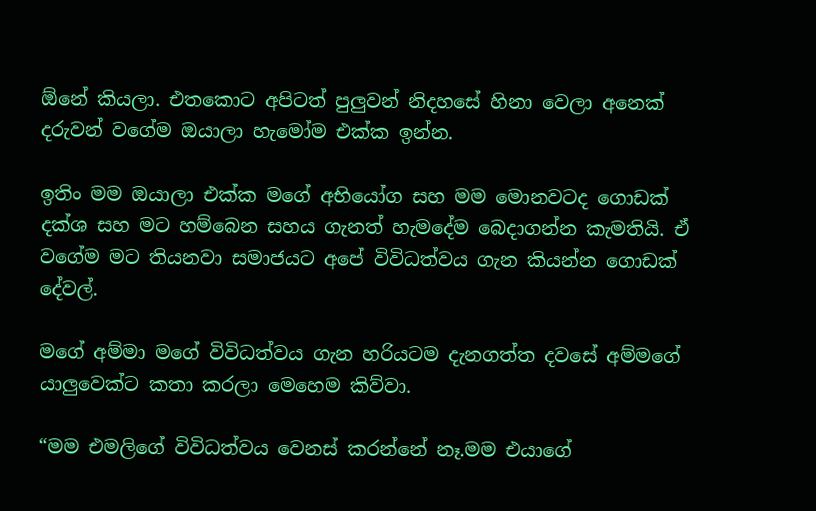ඕනේ කියලා. එතකොට අපිටත් පුලුවන් නිදහසේ හිනා වෙලා අනෙක් දරුවන් වගේම ඔයාලා හැමෝම එක්ක ඉන්න.

ඉතිං මම ඔයාලා එක්ක මගේ අභියෝග සහ මම මොනවටද ගොඩක් දක්ශ සහ මට හම්බෙන සහය ගැනත් හැමදේම බෙදාගන්න කැමතියි. ඒ වගේම මට තියනවා සමාජයට අපේ විවිධත්වය ගැන කියන්න ගොඩක් දේවල්.

මගේ අම්මා මගේ විවිධත්වය ගැන හරියටම දැනගත්ත දවසේ අම්මගේ යාලුවෙක්ට කතා කරලා මෙහෙම කිව්වා.

“මම එමලිගේ විවිධත්වය වෙනස් කරන්නේ නෑ.මම එයාගේ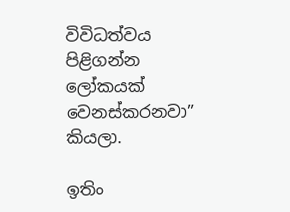විවිධත්වය පිළිගන්න ලෝකයක් වෙනස්කරනවා” කියලා.

ඉතිං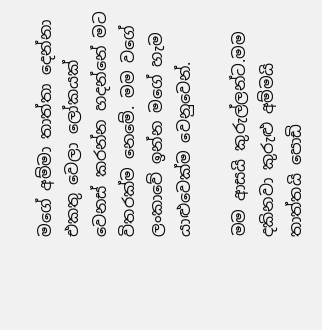මගේ අම්මා තාත්තා දෙන්නා එකතු වෙලා ලෝකයක් වෙනස් කරන්න හදන්නේ මට විතරක්ම නෙමේ. මම වගේ ලංකාවේ ඉන්න මගේ හැම යාළුවෙක්ම වෙනුවෙන්.

මම ආසයි කුරුල්ලන්ට.මම දකිනවා කුරුළු අම්මයි තාත්තයි පොඩි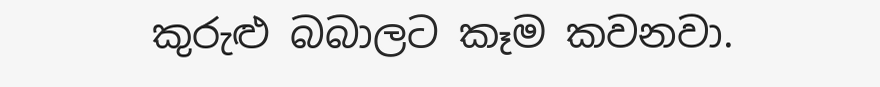කුරුළු බබාලට කෑම කවනවා.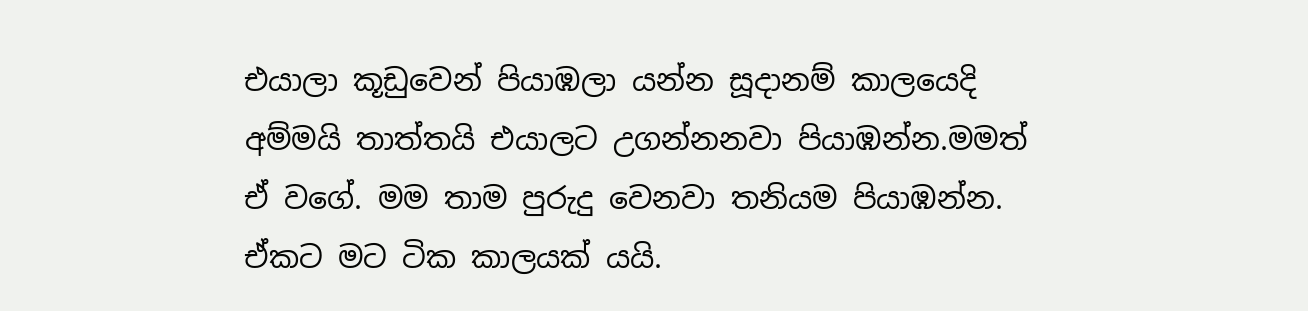එයාලා කූඩුවෙන් පියාඹලා යන්න සූදානම් කාලයෙදි අම්මයි තාත්තයි එයාලට උගන්නනවා පියාඹන්න.මමත් ඒ වගේ. මම තාම පුරුදු වෙනවා තනියම පියාඹන්න. ඒකට මට ටික කාලයක් යයි.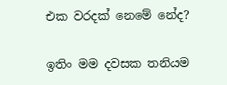එක වරදක් නෙමේ නේද?

ඉතිං මම දවසක තනියම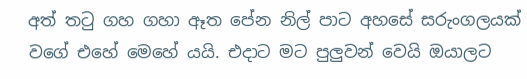අත් තටු ගහ ගහා ඈත පේන නිල් පාට අහසේ සරුංගලයක් වගේ එහේ මෙහේ යයි. එදාට මට පුලුවන් වෙයි ඔයාලට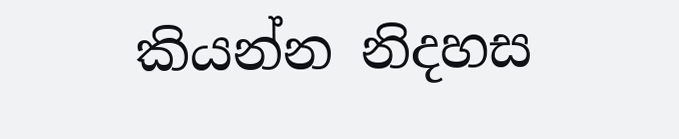කියන්න නිදහස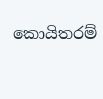කොයිතරම්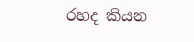රහද කියන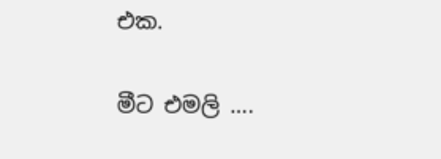එක.

මීට එමලි ….